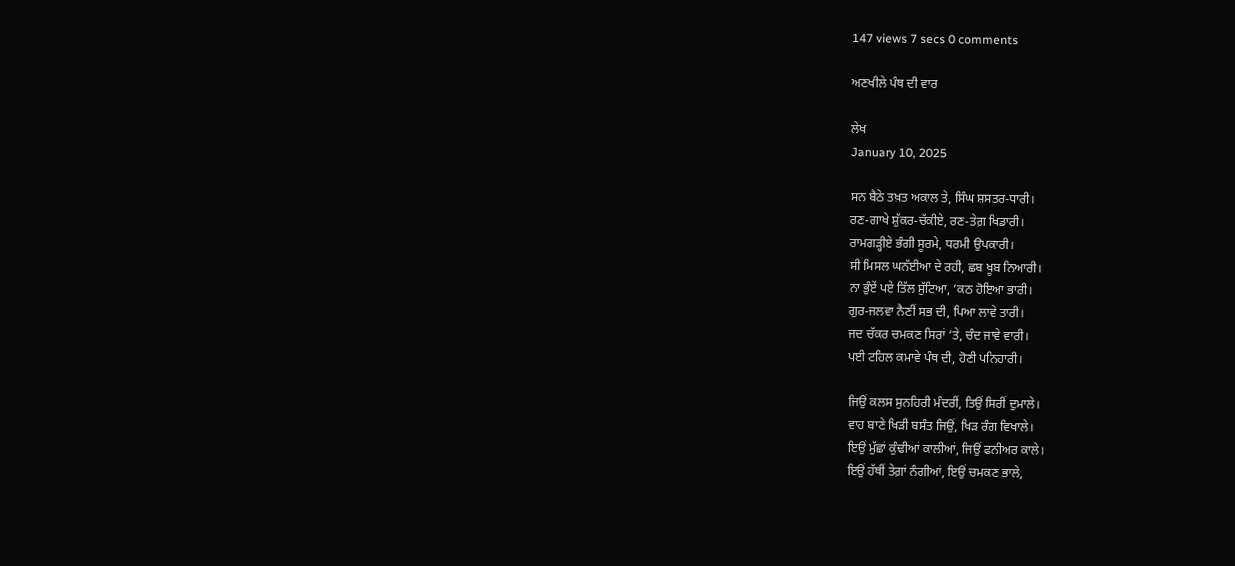147 views 7 secs 0 comments

ਅਣਖੀਲੇ ਪੰਥ ਦੀ ਵਾਰ

ਲੇਖ
January 10, 2025

ਸਨ ਬੈਠੇ ਤਖ਼ਤ ਅਕਾਲ ਤੇ, ਸਿੰਘ ਸ਼ਸਤਰ-ਧਾਰੀ।
ਰਣ-ਗਾਖੇ ਸ਼ੁੱਕਰ-ਚੱਕੀਏ, ਰਣ-ਤੇਗ਼ ਖਿਡਾਰੀ।
ਰਾਮਗੜ੍ਹੀਏ ਭੰਗੀ ਸੂਰਮੇ, ਧਰਮੀ ਉਪਕਾਰੀ।
ਸੀ ਮਿਸਲ ਘਨੱਈਆ ਦੇ ਰਹੀ, ਛਬ ਖੂਬ ਨਿਆਰੀ।
ਨਾ ਭੁੰਏਂ ਪਏ ਤਿੱਲ ਸੁੱਟਿਆ, ’ਕਠ ਹੋਇਆ ਭਾਰੀ।
ਗੁਰ-ਜਲਵਾ ਨੈਣੀਂ ਸਭ ਦੀ, ਪਿਆ ਲਾਵੇ ਤਾਰੀ।
ਜਦ ਚੱਕਰ ਚਮਕਣ ਸਿਰਾਂ ‘ਤੇ, ਚੰਦ ਜਾਵੇ ਵਾਰੀ।
ਪਈ ਟਹਿਲ ਕਮਾਵੇ ਪੰਥ ਦੀ, ਹੋਣੀ ਪਨਿਹਾਰੀ।

ਜਿਉਂ ਕਲਸ ਸੁਨਹਿਰੀ ਮੰਦਰੀਂ, ਤਿਉਂ ਸਿਰੀਂ ਦੁਮਾਲੇ।
ਵਾਹ ਬਾਣੇ ਖਿੜੀ ਬਸੰਤ ਜਿਉਂ, ਖਿੜ ਰੰਗ ਵਿਖਾਲੇ।
ਇਉਂ ਮੁੱਛਾਂ ਕੁੰਢੀਆਂ ਕਾਲੀਆਂ, ਜਿਉਂ ਫਨੀਅਰ ਕਾਲੇ।
ਇਉਂ ਹੱਥੀਂ ਤੇਗ਼ਾਂ ਨੰਗੀਆਂ, ਇਉਂ ਚਮਕਣ ਭਾਲੇ,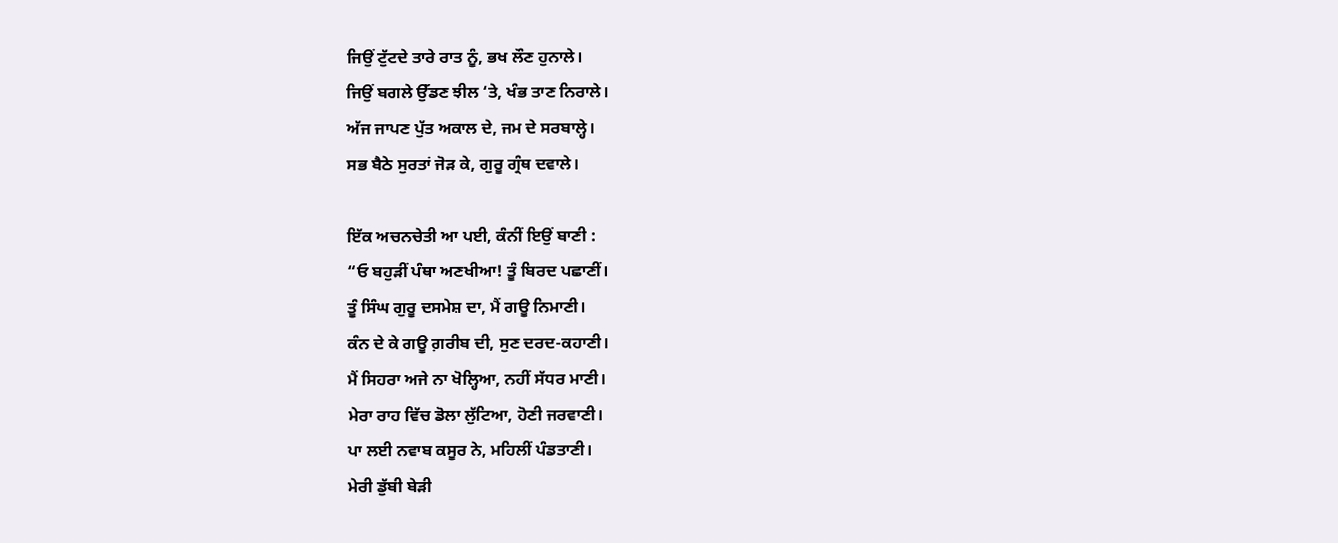ਜਿਉਂ ਟੁੱਟਦੇ ਤਾਰੇ ਰਾਤ ਨੂੰ, ਭਖ ਲੌਣ ਹੁਨਾਲੇ।
ਜਿਉਂ ਬਗਲੇ ਉੱਡਣ ਝੀਲ ‘ਤੇ, ਖੰਭ ਤਾਣ ਨਿਰਾਲੇ।
ਅੱਜ ਜਾਪਣ ਪੁੱਤ ਅਕਾਲ ਦੇ, ਜਮ ਦੇ ਸਰਬਾਲ੍ਹੇ।
ਸਭ ਬੈਠੇ ਸੁਰਤਾਂ ਜੋੜ ਕੇ, ਗੁਰੂ ਗ੍ਰੰਥ ਦਵਾਲੇ।

ਇੱਕ ਅਚਨਚੇਤੀ ਆ ਪਈ, ਕੰਨੀਂ ਇਉਂ ਬਾਣੀ :
“ਓ ਬਹੁੜੀਂ ਪੰਥਾ ਅਣਖੀਆ! ਤੂੰ ਬਿਰਦ ਪਛਾਣੀਂ।
ਤੂੰ ਸਿੰਘ ਗੁਰੂ ਦਸਮੇਸ਼ ਦਾ, ਮੈਂ ਗਊ ਨਿਮਾਣੀ।
ਕੰਨ ਦੇ ਕੇ ਗਊ ਗ਼ਰੀਬ ਦੀ, ਸੁਣ ਦਰਦ-ਕਹਾਣੀ।
ਮੈਂ ਸਿਹਰਾ ਅਜੇ ਨਾ ਖੋਲ੍ਹਿਆ, ਨਹੀਂ ਸੱਧਰ ਮਾਣੀ।
ਮੇਰਾ ਰਾਹ ਵਿੱਚ ਡੋਲਾ ਲੁੱਟਿਆ, ਹੋਣੀ ਜਰਵਾਣੀ।
ਪਾ ਲਈ ਨਵਾਬ ਕਸੂਰ ਨੇ, ਮਹਿਲੀਂ ਪੰਡਤਾਣੀ।
ਮੇਰੀ ਡੁੱਬੀ ਬੇੜੀ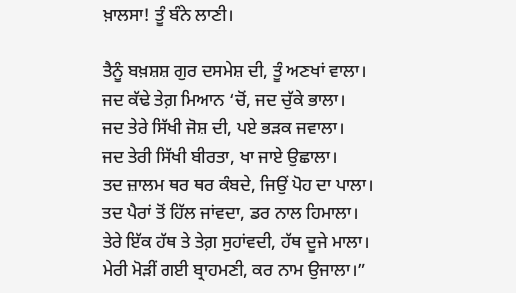ਖ਼ਾਲਸਾ! ਤੂੰ ਬੰਨੇ ਲਾਣੀ।

ਤੈਨੂੰ ਬਖ਼ਸ਼ਸ਼ ਗੁਰ ਦਸਮੇਸ਼ ਦੀ, ਤੂੰ ਅਣਖਾਂ ਵਾਲਾ।
ਜਦ ਕੱਢੇ ਤੇਗ਼ ਮਿਆਨ ‘ਚੋਂ, ਜਦ ਚੁੱਕੇ ਭਾਲਾ।
ਜਦ ਤੇਰੇ ਸਿੱਖੀ ਜੋਸ਼ ਦੀ, ਪਏ ਭੜਕ ਜਵਾਲਾ।
ਜਦ ਤੇਰੀ ਸਿੱਖੀ ਬੀਰਤਾ, ਖਾ ਜਾਏ ਉਛਾਲਾ।
ਤਦ ਜ਼ਾਲਮ ਥਰ ਥਰ ਕੰਬਦੇ, ਜਿਉਂ ਪੋਹ ਦਾ ਪਾਲਾ।
ਤਦ ਪੈਰਾਂ ਤੋਂ ਹਿੱਲ ਜਾਂਵਦਾ, ਡਰ ਨਾਲ ਹਿਮਾਲਾ।
ਤੇਰੇ ਇੱਕ ਹੱਥ ਤੇ ਤੇਗ਼ ਸੁਹਾਂਵਦੀ, ਹੱਥ ਦੂਜੇ ਮਾਲਾ।
ਮੇਰੀ ਮੋੜੀਂ ਗਈ ਬ੍ਰਾਹਮਣੀ, ਕਰ ਨਾਮ ਉਜਾਲਾ।”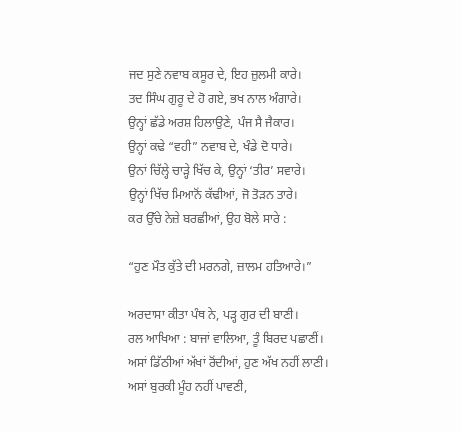ਜਦ ਸੁਣੇ ਨਵਾਬ ਕਸੂਰ ਦੇ, ਇਹ ਜ਼ੁਲਮੀ ਕਾਰੇ।
ਤਦ ਸਿੰਘ ਗੁਰੂ ਦੇ ਹੋ ਗਏ, ਭਖ ਨਾਲ ਅੰਗਾਰੇ।
ਉਨ੍ਹਾਂ ਛੱਡੇ ਅਰਸ਼ ਹਿਲਾਉਣੇ, ਪੰਜ ਸੈ ਜੈਕਾਰ।
ਉਨ੍ਹਾਂ ਕਢੇ “ਵਹੀ” ਨਵਾਬ ਦੇ, ਖੰਡੇ ਦੋ ਧਾਰੇ।
ਉਨਾਂ ਚਿੱਲ੍ਹੇ ਚਾੜ੍ਹੇ ਖਿੱਚ ਕੇ, ਉਨ੍ਹਾਂ ‘ਤੀਰ’ ਸਵਾਰੇ।
ਉਨ੍ਹਾਂ ਖਿੱਚ ਮਿਆਨੋਂ ਕੱਢੀਆਂ, ਜੋ ਤੋੜਨ ਤਾਰੇ।
ਕਰ ਉੱਚੇ ਨੇਜ਼ੇ ਬਰਛੀਆਂ, ਉਹ ਬੋਲੇ ਸਾਰੇ :

“ਹੁਣ ਮੌਤ ਕੁੱਤੇ ਦੀ ਮਰਨਗੇ, ਜ਼ਾਲਮ ਹਤਿਆਰੇ।”

ਅਰਦਾਸਾ ਕੀਤਾ ਪੰਥ ਨੇ, ਪੜ੍ਹ ਗੁਰ ਦੀ ਬਾਣੀ।
ਰਲ ਆਖਿਆ : ਬਾਜਾਂ ਵਾਲਿਆ, ਤੂੰ ਬਿਰਦ ਪਛਾਣੀਂ।
ਅਸਾਂ ਡਿੱਠੀਆਂ ਅੱਖਾਂ ਰੋਂਦੀਆਂ, ਹੁਣ ਅੱਖ ਨਹੀਂ ਲਾਣੀ।
ਅਸਾਂ ਬੁਰਕੀ ਮੂੰਹ ਨਹੀਂ ਪਾਵਣੀ,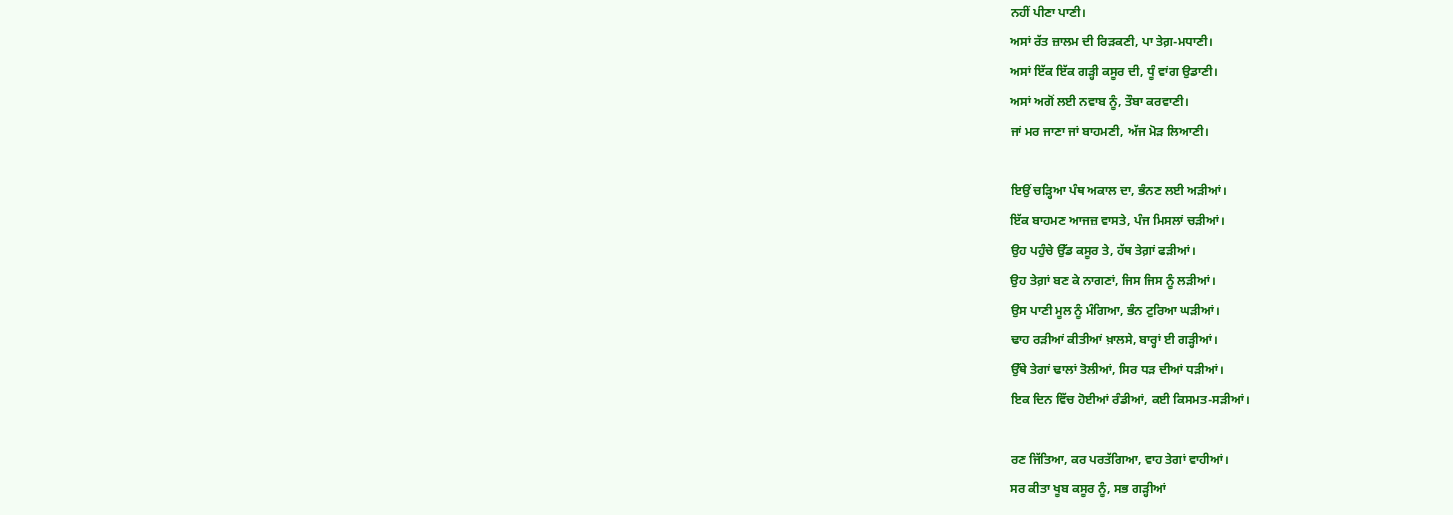ਨਹੀਂ ਪੀਣਾ ਪਾਣੀ।
ਅਸਾਂ ਰੱਤ ਜ਼ਾਲਮ ਦੀ ਰਿੜਕਣੀ, ਪਾ ਤੇਗ਼-ਮਧਾਣੀ।
ਅਸਾਂ ਇੱਕ ਇੱਕ ਗੜ੍ਹੀ ਕਸੂਰ ਦੀ, ਧੂੰ ਵਾਂਗ ਉਡਾਣੀ।
ਅਸਾਂ ਅਗੋਂ ਲਈ ਨਵਾਬ ਨੂੰ, ਤੌਬਾ ਕਰਵਾਣੀ।
ਜਾਂ ਮਰ ਜਾਣਾ ਜਾਂ ਬਾਹਮਣੀ, ਅੱਜ ਮੋੜ ਲਿਆਣੀ।

ਇਉਂ ਚੜ੍ਹਿਆ ਪੰਥ ਅਕਾਲ ਦਾ, ਭੰਨਣ ਲਈ ਅੜੀਆਂ।
ਇੱਕ ਬਾਹਮਣ ਆਜਜ਼ ਵਾਸਤੇ, ਪੰਜ ਮਿਸਲਾਂ ਚੜੀਆਂ।
ਉਹ ਪਹੁੰਚੇ ਉੱਡ ਕਸੂਰ ਤੇ, ਹੱਥ ਤੇਗ਼ਾਂ ਫੜੀਆਂ।
ਉਹ ਤੇਗ਼ਾਂ ਬਣ ਕੇ ਨਾਗਣਾਂ, ਜਿਸ ਜਿਸ ਨੂੰ ਲੜੀਆਂ।
ਉਸ ਪਾਣੀ ਮੂਲ ਨੂੰ ਮੰਗਿਆ, ਭੰਨ ਟੁਰਿਆ ਘੜੀਆਂ।
ਢਾਹ ਰੜੀਆਂ ਕੀਤੀਆਂ ਖ਼ਾਲਸੇ, ਬਾਰ੍ਹਾਂ ਈ ਗੜ੍ਹੀਆਂ।
ਉੱਥੇ ਤੇਗਾਂ ਢਾਲਾਂ ਤੋਲੀਆਂ, ਸਿਰ ਧੜ ਦੀਆਂ ਧੜੀਆਂ।
ਇਕ ਦਿਨ ਵਿੱਚ ਹੋਈਆਂ ਰੰਡੀਆਂ, ਕਈ ਕਿਸਮਤ-ਸੜੀਆਂ।

ਰਣ ਜਿੱਤਿਆ, ਕਰ ਪਰਤੱਗਿਆ, ਵਾਹ ਤੇਗਾਂ ਵਾਹੀਆਂ।
ਸਰ ਕੀਤਾ ਖੂਬ ਕਸੂਰ ਨੂੰ, ਸਭ ਗੜ੍ਹੀਆਂ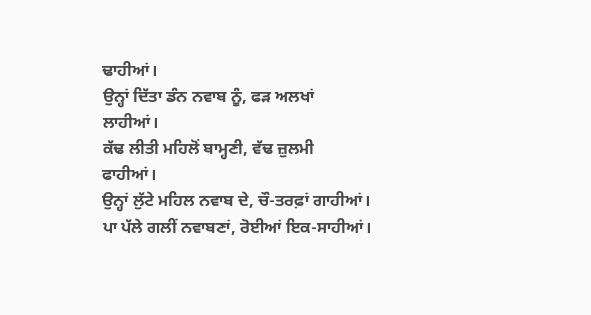ਢਾਹੀਆਂ।
ਉਨ੍ਹਾਂ ਦਿੱਤਾ ਡੰਨ ਨਵਾਬ ਨੂੰ, ਫੜ ਅਲਖਾਂ ਲਾਹੀਆਂ।
ਕੱਢ ਲੀਤੀ ਮਹਿਲੋਂ ਬਾਮ੍ਹਣੀ, ਵੱਢ ਜ਼ੁਲਮੀ ਫਾਹੀਆਂ।
ਉਨ੍ਹਾਂ ਲੁੱਟੇ ਮਹਿਲ ਨਵਾਬ ਦੇ, ਚੌ-ਤਰਫ਼ਾਂ ਗਾਹੀਆਂ।
ਪਾ ਪੱਲੇ ਗਲੀਂ ਨਵਾਬਣਾਂ, ਰੋਈਆਂ ਇਕ-ਸਾਹੀਆਂ।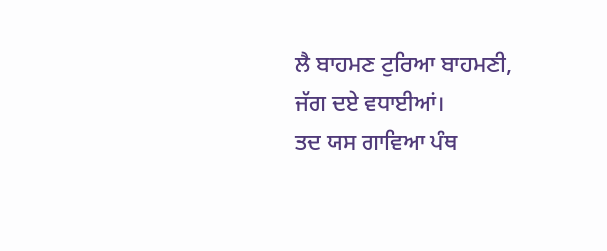ਲੈ ਬਾਹਮਣ ਟੁਰਿਆ ਬਾਹਮਣੀ, ਜੱਗ ਦਏ ਵਧਾਈਆਂ।
ਤਦ ਯਸ ਗਾਵਿਆ ਪੰਥ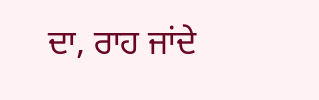ਦਾ, ਰਾਹ ਜਾਂਦੇ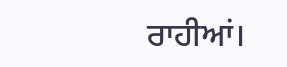ਰਾਹੀਆਂ।